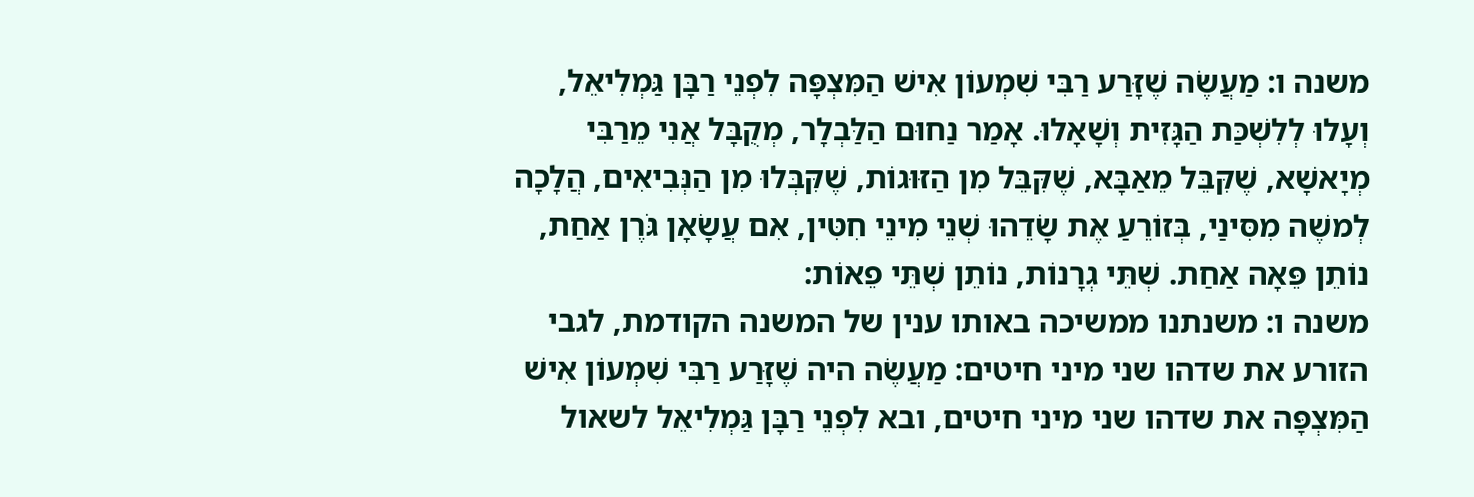משנה ו: מַעֲשֶׂה שֶׁזָּרַע רַבִּי שִׁמְעוֹן אִישׁ הַמִּצְפָּה לִפְנֵי רַבָּן גַּמְלִיאֵל, וְעָלוּ לְלִשְׁכַּת הַגָּזִית וְשָׁאָלוּ. אָמַר נַחוּם הַלַּבְלָר, מְקֻבָּל אֲנִי מֵרַבִּי מְיָאשָׁא, שֶׁקִּבֵּל מֵאַבָּא, שֶׁקִּבֵּל מִן הַזּוּגוֹת, שֶׁקִּבְּלוּ מִן הַנְּבִיאִים, הֲלָכָה לְמשֶׁה מִסִּינַי, בְּזוֹרֵעַ אֶת שָׂדֵהוּ שְׁנֵי מִינֵי חִטִּין, אִם עֲשָׂאָן גֹּרֶן אַחַת, נוֹתֵן פֵּאָה אַחַת. שְׁתֵּי גְרָנוֹת, נוֹתֵן שְׁתֵּי פֵאוֹת:
משנה ו: משנתנו ממשיכה באותו ענין של המשנה הקודמת, לגבי הזורע את שדהו שני מיני חיטים: מַעֲשֶׂה היה שֶׁזָּרַע רַבִּי שִׁמְעוֹן אִישׁ הַמִּצְפָּה את שדהו שני מיני חיטים, ובא לִפְנֵי רַבָּן גַּמְלִיאֵל לשאול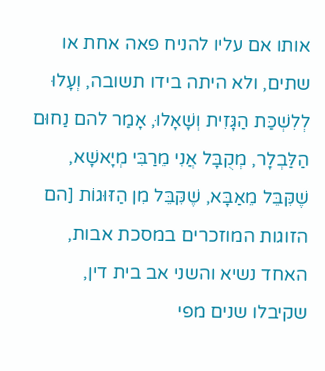אותו אם עליו להניח פאה אחת או שתים, ולא היתה בידו תשובה, וְעָלוּ לְלִשְׁכַּת הַגָּזִית וְשָׁאָלוּ, אָמַר להם נַחוּם הַלַּבְלָר, מְקֻבָּל אֲנִי מֵרַבִּי מְיָאשָׁא, שֶׁקִּבֵּל מֵאַבָּא, שֶׁקִּבֵּל מִן הַזּוּגוֹת [הם הזוגות המוזכרים במסכת אבות, האחד נשיא והשני אב בית דין, שקיבלו שנים מפי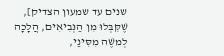שנים עד שמעון הצדיק], שֶׁקִּבְּלוּ מִן הַנְּבִיאִים, הֲלָכָה לְמשֶׁה מִסִּינַי,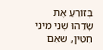בְּזוֹרֵעַ אֶת שָׂדֵהוּ שְׁנֵי מִינֵי חִטִּין, שאִם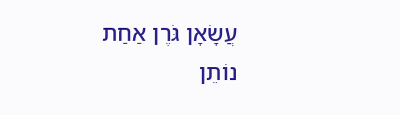עֲשָׂאָן גֹּרֶן אַחַת נוֹתֵן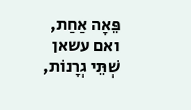פֵּאָה אַחַת, ואם עשאן שְׁתֵּי גְרָנוֹת,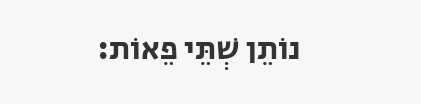נוֹתֵן שְׁתֵּי פֵאוֹת: